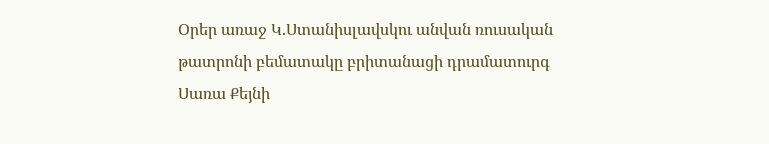Օրեր առաջ Կ.Ստանիսլավսկու անվան ռուսական թատրոնի բեմատակը բրիտանացի դրամատուրգ Սառա Քեյնի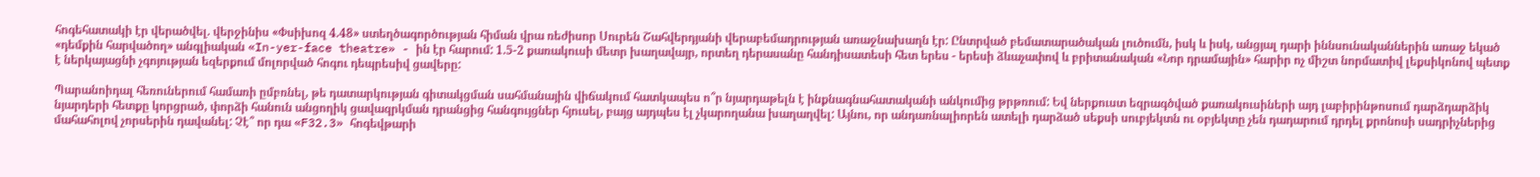հոգեհատակի էր վերածվել. վերջինիս «Փսիխոզ 4.48» ստեղծագործության հիման վրա ռեժիսոր Սուրեն Շահվերդյանի վերաբեմադրության առաջնախաղն էր: Ընտրված բեմատարածական լուծումն, իսկ և իսկ, անցյալ դարի իննսունականներին առաջ եկած «դեմքին հարվածող» անգլիական «In-yer-face theatre» - ին էր հարում: 1.5-2 քառակուսի մետր խաղավայր, որտեղ դերասանը հանդիսատեսի հետ երես - երեսի ձևաչափով և բրիտանական «Նոր դրամային» հարիր ոչ միշտ նորմատիվ լեքսիկոնով պետք է ներկայացնի չգոյության եզերքում մոլորված հոգու դեպրեսիվ ցավերը:

Պարանոիդալ հեռուներում համառի ըմբռնել, թե դատարկության գիտակցման սահմանային վիճակում հատկապես ո՞ր նյարդաթելն է ինքնագնահատականի անկումից թրթռում: Եվ ներքուստ եզրագծված քառակուսիների այդ լաբիրինթոսում դարձդարձիկ նյարդերի հետքը կորցրած, փորձի հանուն անցողիկ ցավազրկման դրանցից հանգույցներ հյուսել, բայց այդպես էլ չկարողանա խաղաղվել: Այնու, որ անդառնալիորեն ատելի դարձած սեքսի սուբյեկտն ու օբյեկտը չեն դադարում դրդել քրոնոսի սադրիչներից մահահոլով չորսերին դավանել: Չէ՞ որ դա «F32.3» հոգեվթարի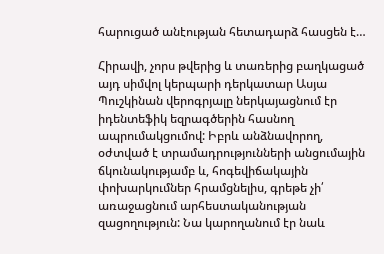հարուցած անէության հետադարձ հասցեն է…

Հիրավի, չորս թվերից և տառերից բաղկացած այդ սիմվոլ կերպարի դերկատար Ասյա Պուշկինան վերոգրյալը ներկայացնում էր իդենտեֆիկ եզրագծերին հասնող ապրումակցումով: Իբրև անձնավորող, օժտված է տրամադրությունների անցումային ճկունակությամբ և, հոգեվիճակային փոխարկումներ հրամցնելիս, գրեթե չի՛ առաջացնում արհեստականության զացողություն: Նա կարողանում էր նաև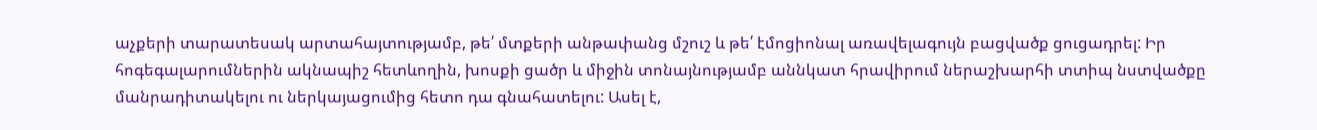աչքերի տարատեսակ արտահայտությամբ, թե՛ մտքերի անթափանց մշուշ և թե՛ էմոցիոնալ առավելագույն բացվածք ցուցադրել: Իր հոգեգալարումներին ակնապիշ հետևողին, խոսքի ցածր և միջին տոնայնությամբ աննկատ հրավիրում ներաշխարհի տտիպ նստվածքը մանրադիտակելու ու ներկայացումից հետո դա գնահատելու: Ասել է,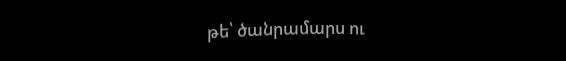թե՝ ծանրամարս ու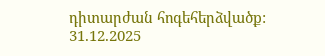դիտարժան հոգեհերձվածք:
31.12.2025